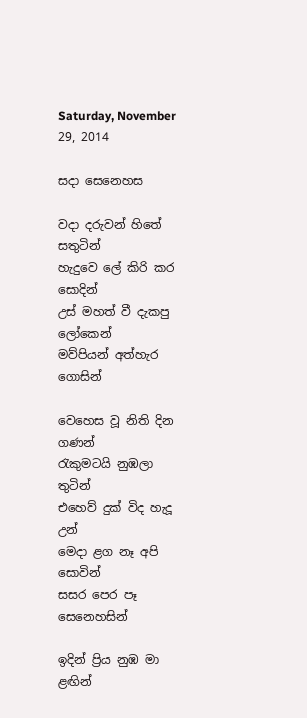Saturday, November 29, 2014

සදා සෙනෙහස

වදා දරුවන් හිතේ සතුටින්
හැදුවෙ ලේ කිරි කර සොදින්
උස් මහත් වී දැකපු ලෝකෙන්
මව්පියන් අත්හැර ගොසින්

වෙහෙස වූ නිති දින ගණන්
රැකුමටයි නුඹලා තුටින්
එහෙව් දුක් විද හැදූ උන්
මෙදා ළග නෑ අපි සොවින්
සසර පෙර පෑ සෙනෙහසින්

ඉදින් ප්‍රිය නුඹ මා ළඟින්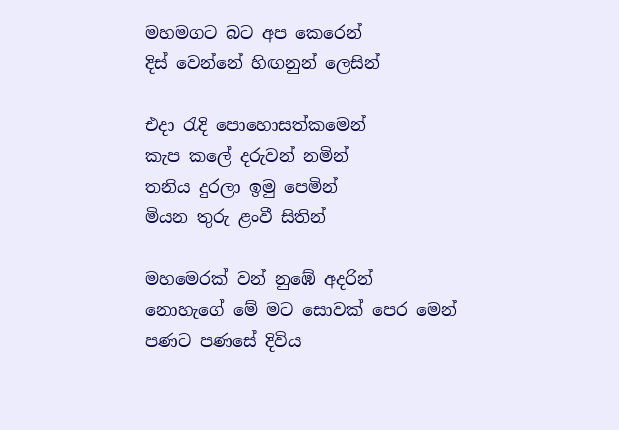මහමගට බට අප කෙරෙන්
දිස් වෙන්නේ හිඟනුන් ලෙසින්

එදා රැදි පොහොසත්කමෙන්
කැප කලේ දරුවන් නමින්
තනිය දුරලා ඉමු පෙමින්
මියන තුරු ළංවී සිතින්

මහමෙරක් වන් නුඹේ අදරින්
නොහැගේ මේ මට සොවක් පෙර මෙන්
පණට පණසේ දිවිය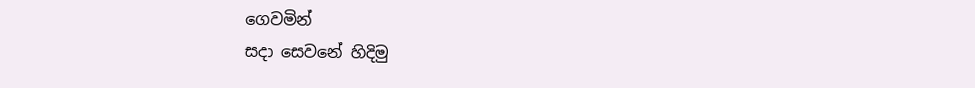ගෙවමින්
සදා සෙවනේ හිදිමු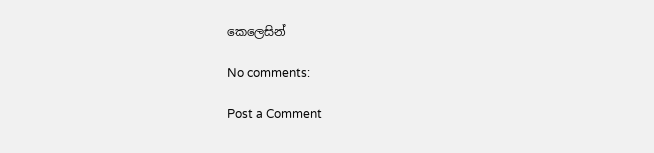කෙලෙසින්

No comments:

Post a Comment